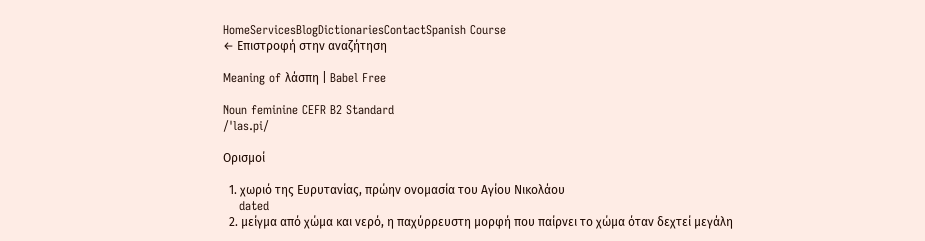HomeServicesBlogDictionariesContactSpanish Course
← Επιστροφή στην αναζήτηση

Meaning of λάσπη | Babel Free

Noun feminine CEFR B2 Standard
/ˈlas.pi/

Ορισμοί

  1. χωριό της Ευρυτανίας, πρώην ονομασία του Αγίου Νικολάου
    dated
  2. μείγμα από χώμα και νερό, η παχύρρευστη μορφή που παίρνει το χώμα όταν δεχτεί μεγάλη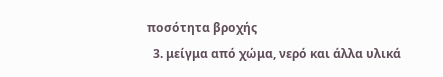ποσότητα βροχής
  3. μείγμα από χώμα, νερό και άλλα υλικά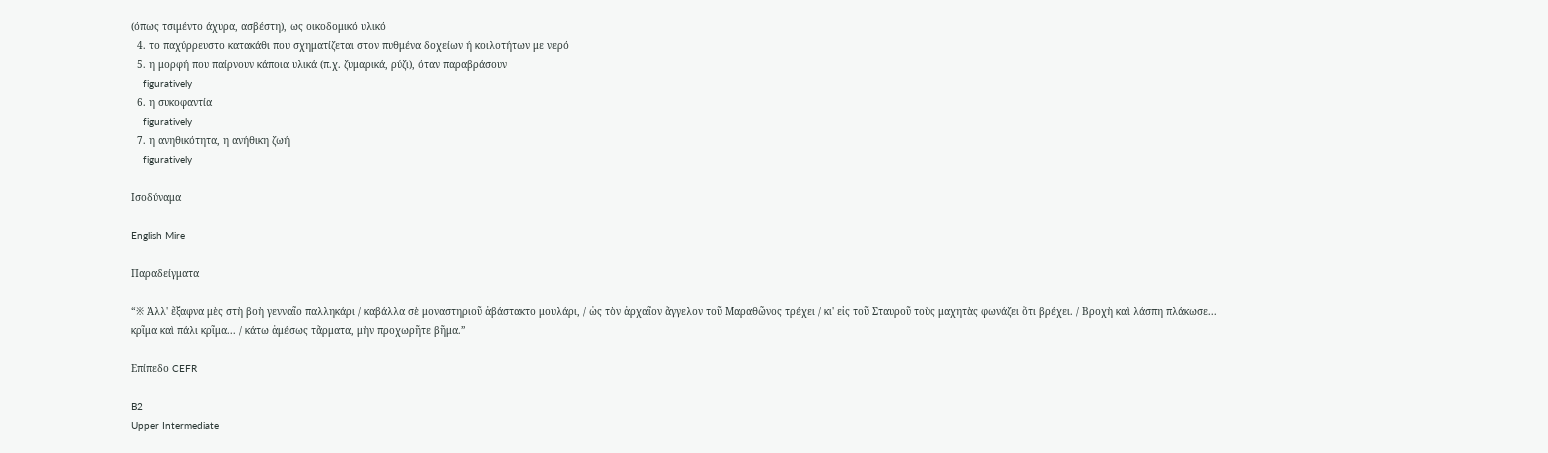(όπως τσιμέντο άχυρα, ασβέστη), ως οικοδομικό υλικό
  4. το παχύρρευστο κατακάθι που σχηματίζεται στον πυθμένα δοχείων ή κοιλοτήτων με νερό
  5. η μορφή που παίρνουν κάποια υλικά (π.χ. ζυμαρικά, ρύζι), όταν παραβράσουν
    figuratively
  6. η συκοφαντία
    figuratively
  7. η ανηθικότητα, η ανήθικη ζωή
    figuratively

Ισοδύναμα

English Mire

Παραδείγματα

“※ Ἀλλ' ἔξαφνα μὲς στὴ βοὴ γενναῖο παλληκάρι / καβάλλα σὲ μοναστηριοῦ ἀβάστακτο μουλάρι, / ὡς τὸν ἀρχαῖον ἄγγελον τοῦ Μαραθῶνος τρέχει / κι' εἰς τοῦ Σταυροῦ τοὺς μαχητὰς φωνάζει ὅτι βρέχει. / Βροχὴ καὶ λάσπη πλάκωσε... κρῖμα καὶ πάλι κρῖμα... / κάτω ἀμέσως τἄρματα, μὴν προχωρῆτε βῆμα.”

Επίπεδο CEFR

B2
Upper Intermediate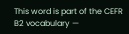This word is part of the CEFR B2 vocabulary —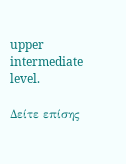upper intermediate level.

Δείτε επίσης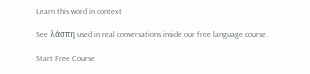Learn this word in context

See λάσπη used in real conversations inside our free language course.

Start Free Course